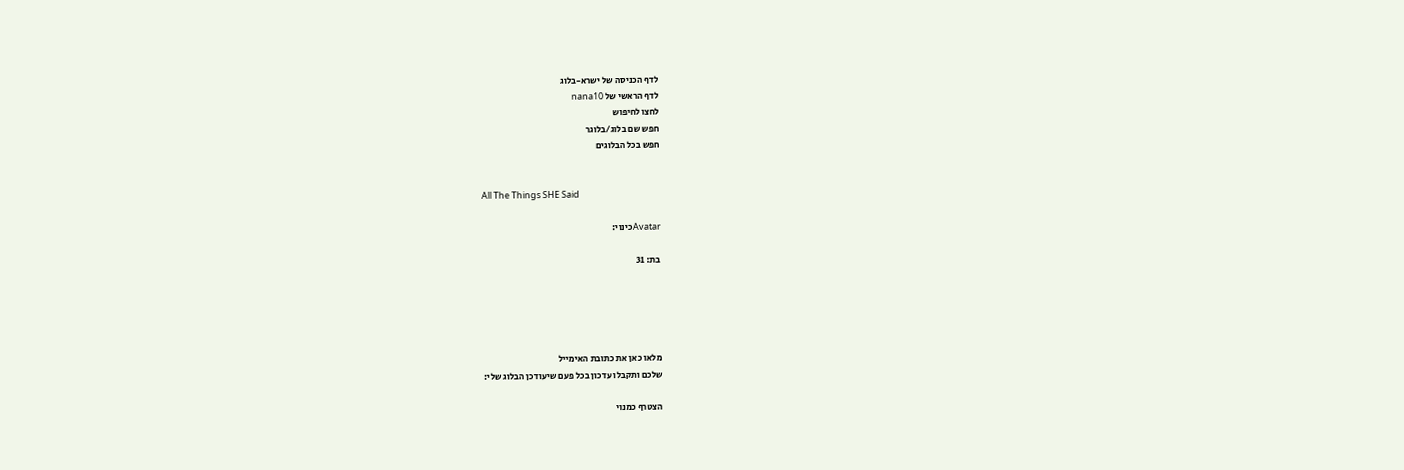לדף הכניסה של ישרא-בלוג
לדף הראשי של nana10
לחצו לחיפוש
חפש שם בלוג/בלוגר
חפש בכל הבלוגים


All The Things SHE Said

Avatarכינוי:

בת: 31





מלאו כאן את כתובת האימייל
שלכם ותקבלו עדכון בכל פעם שיעודכן הבלוג שלי:

הצטרף כמנוי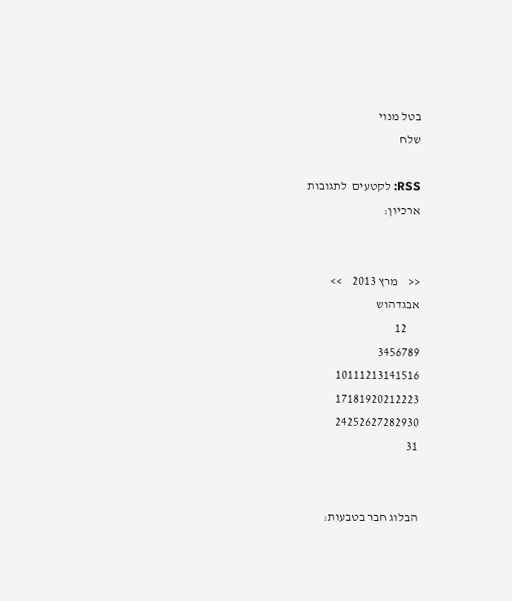בטל מנוי
שלח

RSS: לקטעים  לתגובות
ארכיון:


<<    מרץ 2013    >>
אבגדהוש
     12
3456789
10111213141516
17181920212223
24252627282930
31


הבלוג חבר בטבעות: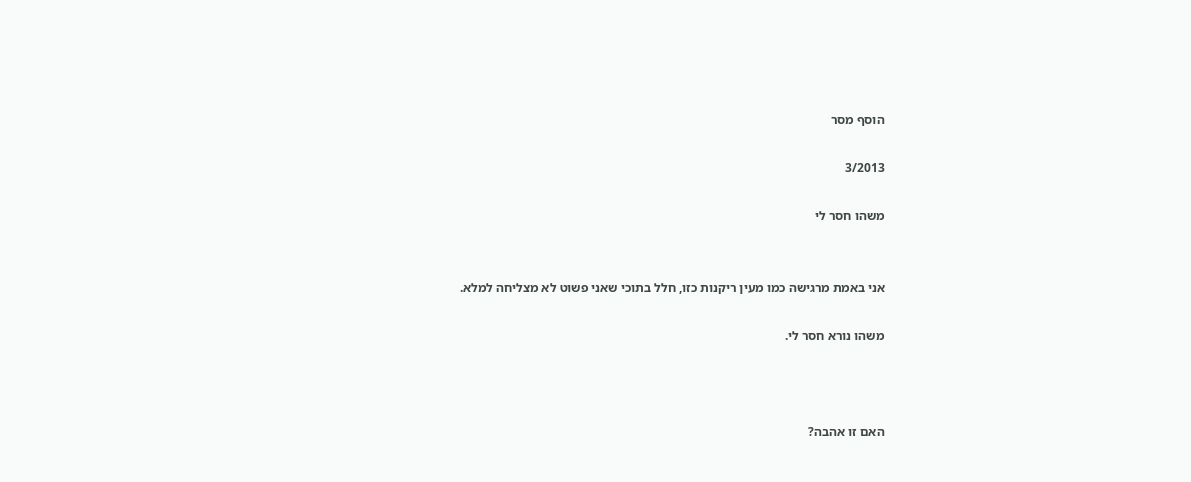הוסף מסר

3/2013

משהו חסר לי


אני באמת מרגישה כמו מעין ריקנות כזו, חלל בתוכי שאני פשוט לא מצליחה למלא.

משהו נורא חסר לי.



האם זו אהבה?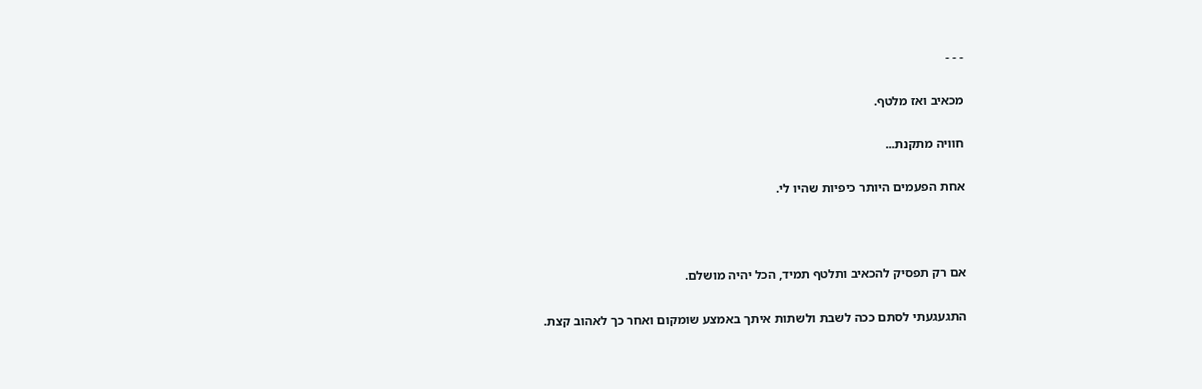- - -

מכאיב ואז מלטף.

חוויה מתקנת...

אחת הפעמים היותר כיפיות שהיו לי.



אם רק תפסיק להכאיב ותלטף תמיד, הכל יהיה מושלם.

התגעגעתי לסתם ככה לשבת ולשתות איתך באמצע שומקום ואחר כך לאהוב קצת.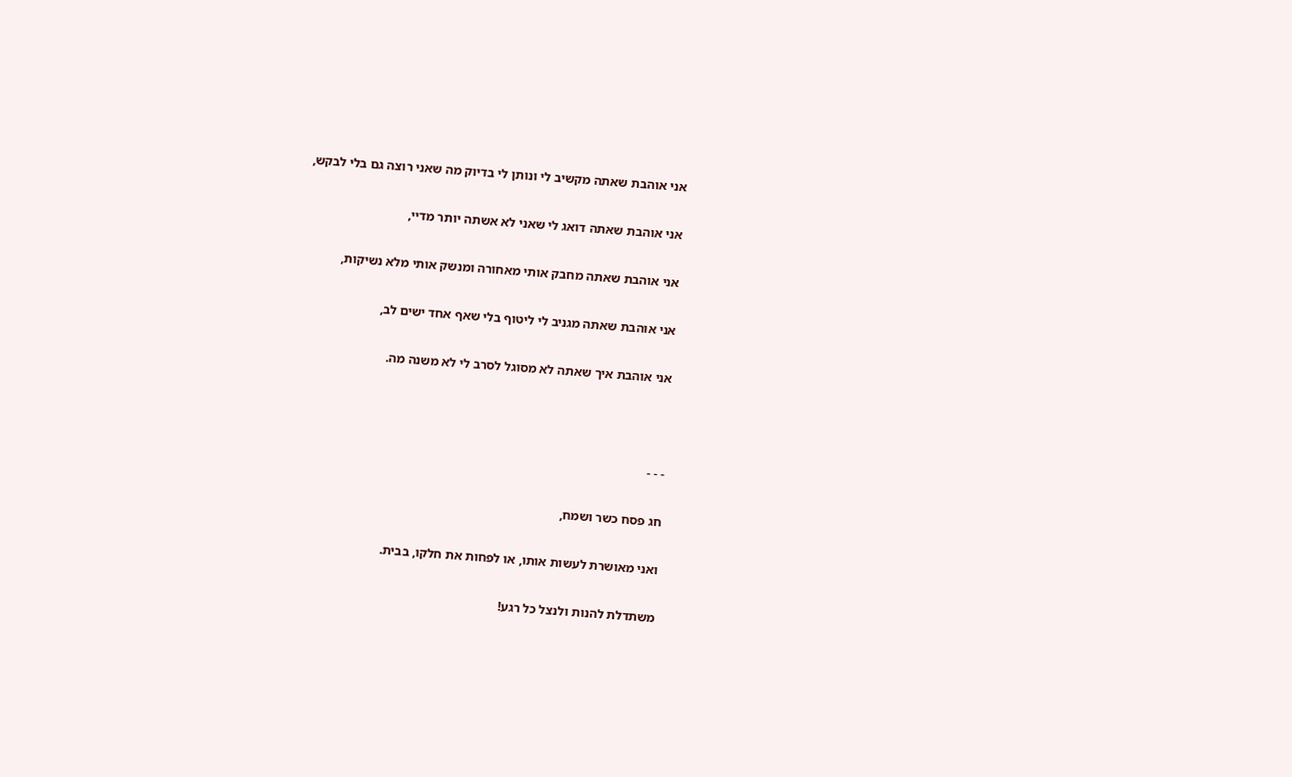אני אוהבת שאתה מקשיב לי ונותן לי בדיוק מה שאני רוצה גם בלי לבקש,

אני אוהבת שאתה דואג לי שאני לא אשתה יותר מדיי,

אני אוהבת שאתה מחבק אותי מאחורה ומנשק אותי מלא נשיקות,

אני אוהבת שאתה מגניב לי ליטוף בלי שאף אחד ישים לב,

אני אוהבת איך שאתה לא מסוגל לסרב לי לא משנה מה.



- - -

חג פסח כשר ושמח,

ואני מאושרת לעשות אותו, או לפחות את חלקו, בבית.

משתדלת להנות ולנצל כל רגע!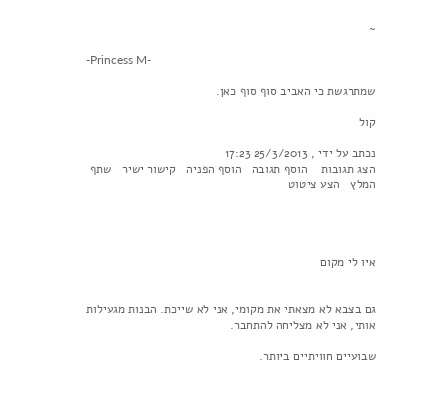~

-Princess M-

שמתרגשת כי האביב סוף סוף כאן.

קול

נכתב על ידי , 25/3/2013 17:23
הצג תגובות    הוסף תגובה   הוסף הפניה   קישור ישיר   שתף   המלץ   הצע ציטוט




איו לי מקום


גם בצבא לא מצאתי את מקומי, אני לא שייכת. הבנות מגעילות אותי, אני לא מצליחה להתחבר.

שבועיים חוויתיים ביותר.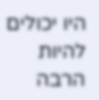היו יכולים להיות הרבה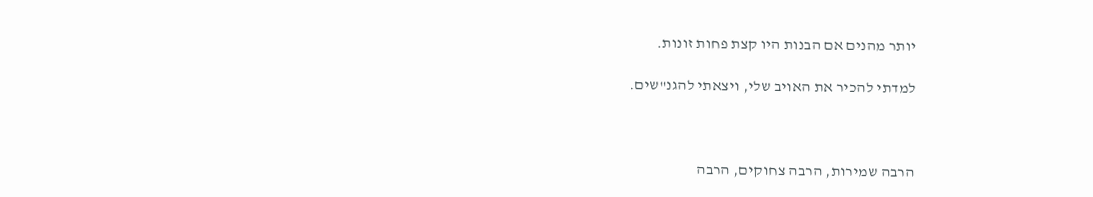יותר מהנים אם הבנות היו קצת פחות זונות.

למדתי להכיר את האויב שלי, ויצאתי להגנ"שים.



הרבה שמירות, הרבה צחוקים, הרבה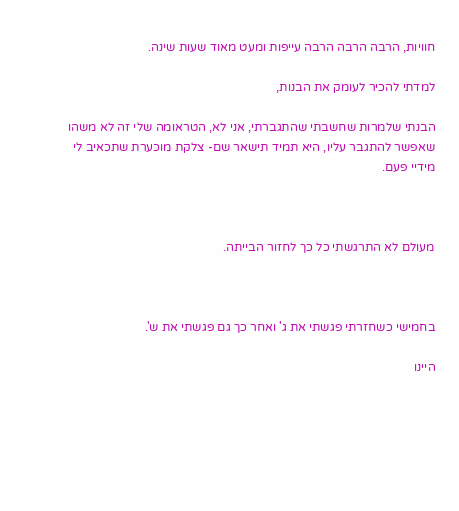חוויות, הרבה הרבה הרבה עייפות ומעט מאוד שעות שינה.

למדתי להכיר לעומק את הבנות,

הבנתי שלמרות שחשבתי שהתגברתי, אני לא, הטראומה שלי זה לא משהו שאפשר להתגבר עליו, היא תמיד תישאר שם- צלקת מוכערת שתכאיב לי מידיי פעם.



מעולם לא התרגשתי כל כך לחזור הבייתה.



בחמישי כשחזרתי פגשתי את ג' ואחר כך גם פגשתי את ש'.

היינו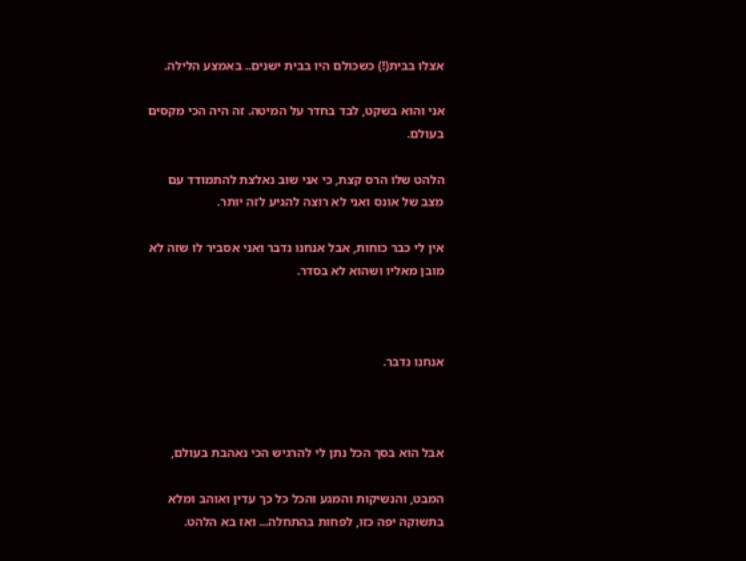אצלו בבית(!) כשכולם היו בבית ישנים.. באמצע הלילה.

אני והוא בשקט, לבד בחדר על המיטה. זה היה הכי מקסים בעולם.

הלהט שלו הרס קצת, כי אני שוב נאלצת להתמודד עם מצב של אונס ואני לא רוצה להגיע לזה יותר.

אין לי כבר כוחות, אבל אנחנו נדבר ואני אסביר לו שזה לא מובן מאליו ושהוא לא בסדר.



אנחנו נדבר.



אבל הוא בסך הכל נתן לי להרגיש הכי נאהבת בעולם,

המבט, והנשיקות והמגע והכל כל כך עדין ואוהב ומלא בתשוקה יפה כזו, לפחות בהתחלה... ואז בא הלהט.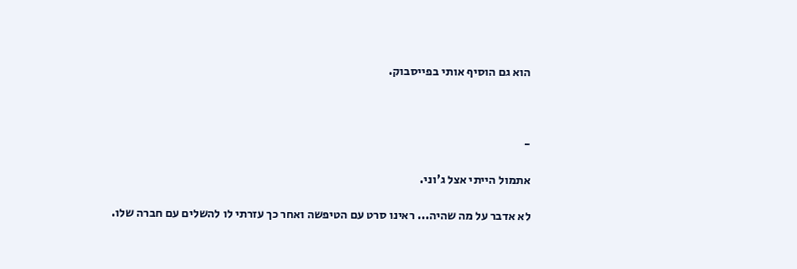הוא גם הוסיף אותי בפייסבוק.



-

אתמול הייתי אצל ג'וני.

לא אדבר על מה שהיה... ראינו סרט עם הטיפשה ואחר כך עזרתי לו להשלים עם חברה שלו.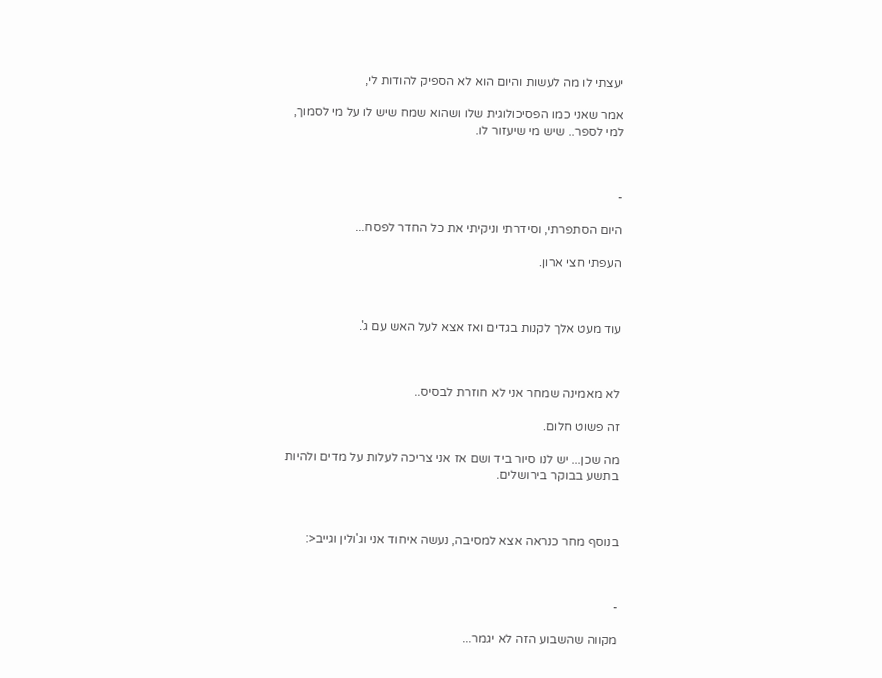יעצתי לו מה לעשות והיום הוא לא הספיק להודות לי,

אמר שאני כמו הפסיכולוגית שלו ושהוא שמח שיש לו על מי לסמוך, למי לספר.. שיש מי שיעזור לו.



-

היום הסתפרתי, וסידרתי וניקיתי את כל החדר לפסח...

העפתי חצי ארון.



עוד מעט אלך לקנות בגדים ואז אצא לעל האש עם ג'.



לא מאמינה שמחר אני לא חוזרת לבסיס..

זה פשוט חלום.

מה שכן... יש לנו סיור ביד ושם אז אני צריכה לעלות על מדים ולהיות בתשע בבוקר בירושלים.



בנוסף מחר כנראה אצא למסיבה, נעשה איחוד אני וג'ולין וגייב<:



-

מקווה שהשבוע הזה לא יגמר...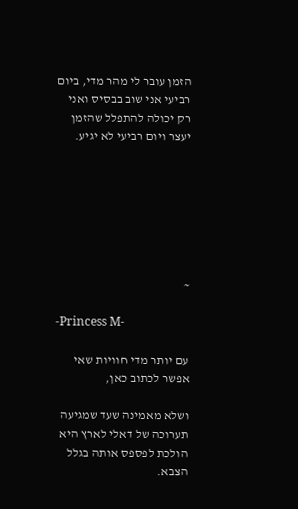הזמן עובר לי מהר מדי, ביום רביעי אני שוב בבסיס ואני רק יכולה להתפלל שהזמן יעצר ויום רביעי לא יגיע.







~

-Princess M-

עם יותר מדי חוויות שאי אפשר לכתוב כאן,

ושלא מאמינה שעד שמגיעה תערוכה של דאלי לארץ היא הולכת לפספס אותה בגלל הצבא.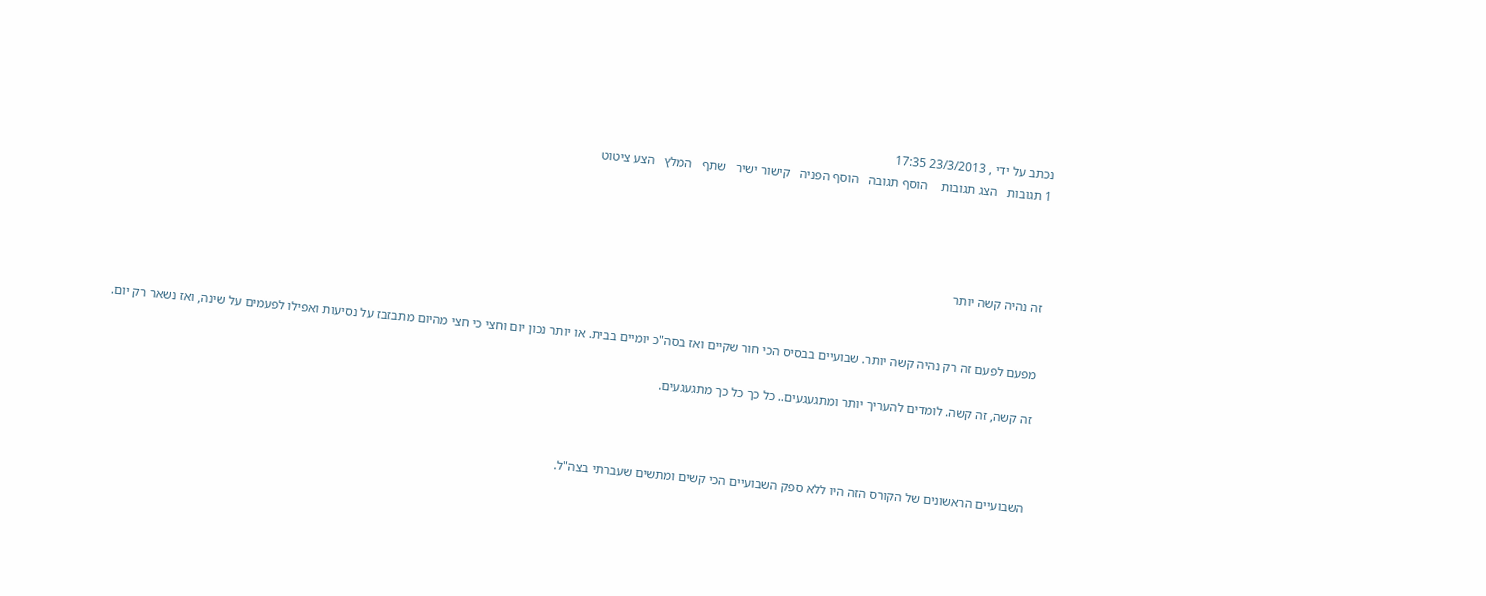נכתב על ידי , 23/3/2013 17:35
1 תגובות   הצג תגובות    הוסף תגובה   הוסף הפניה   קישור ישיר   שתף   המלץ   הצע ציטוט




זה נהיה קשה יותר


מפעם לפעם זה רק נהיה קשה יותר. שבועיים בבסיס הכי חור שקיים ואז בסה"כ יומיים בבית. או יותר נכון יום וחצי כי חצי מהיום מתבזבז על נסיעות ואפילו לפעמים על שינה, ואז נשאר רק יום.

זה קשה, זה קשה. לומדים להעריך יותר ומתגעגעים.. כל כך כל כך מתגעגעים.



השבועיים הראשונים של הקורס הזה היו ללא ספק השבועיים הכי קשים ומתשים שעברתי בצה"ל.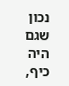נכון שגם היה כיף,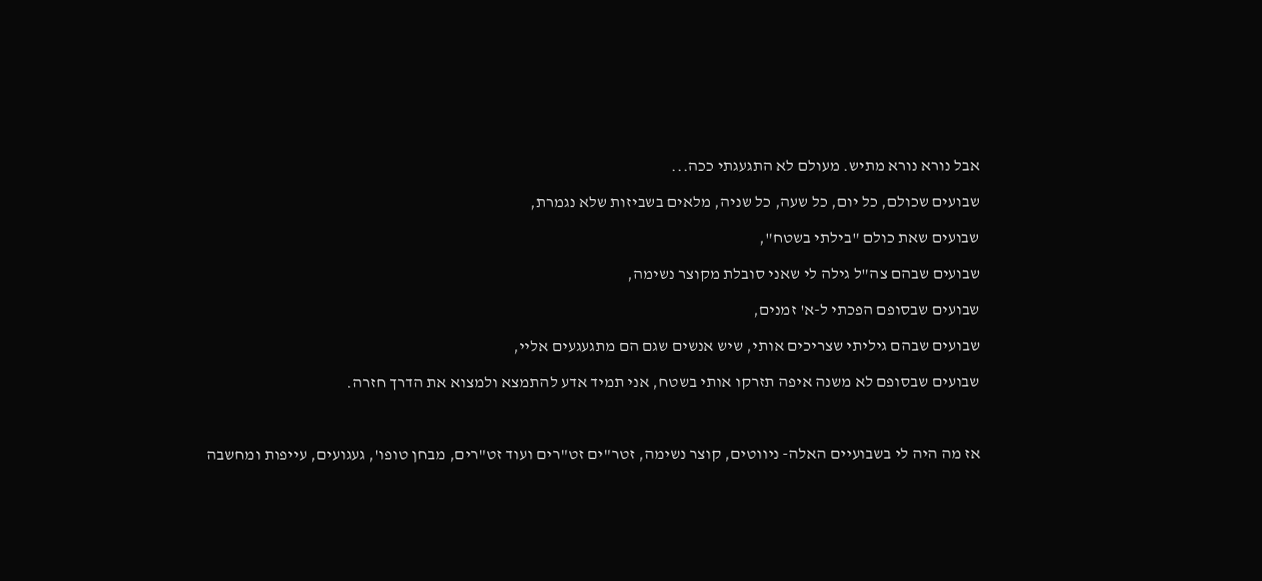אבל נורא נורא מתיש. מעולם לא התגעגתי ככה...

שבועים שכולם, כל יום, כל שעה, כל שניה, מלאים בשביזות שלא נגמרת,

שבועים שאת כולם "בילתי בשטח",

שבועים שבהם צה"ל גילה לי שאני סובלת מקוצר נשימה,

שבועים שבסופם הפכתי ל-א' זמנים,

שבועים שבהם גיליתי שצריכים אותי, שיש אנשים שגם הם מתגעגעים אליי,

שבועים שבסופם לא משנה איפה תזרקו אותי בשטח, אני תמיד אדע להתמצא ולמצוא את הדרך חזרה.



אז מה היה לי בשבועיים האלה- ניווטים, קוצר נשימה, זטר"ים זט"רים ועוד זט"רים, מבחן טופו', געגועים, עייפות ומחשבה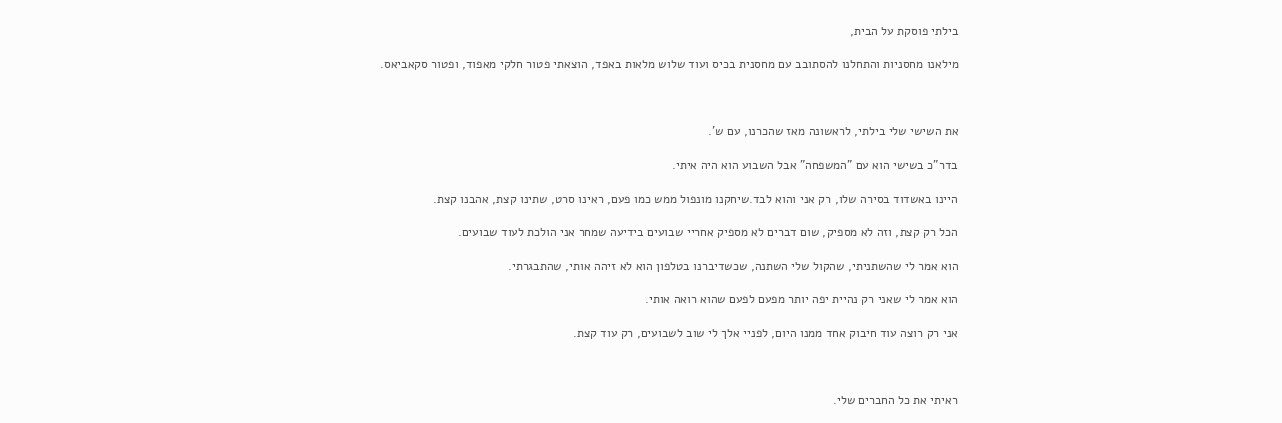בילתי פוסקת על הבית,

מילאנו מחסניות והתחלנו להסתובב עם מחסנית בכיס ועוד שלוש מלאות באפד, הוצאתי פטור חלקי מאפוד, ופטור סקאביאס.



את השישי שלי בילתי, לראשונה מאז שהכרנו, עם ש'.

בדר"כ בשישי הוא עם "המשפחה" אבל השבוע הוא היה איתי.

היינו באשדוד בסירה שלו, רק אני והוא לבד.שיחקנו מונפול ממש כמו פעם, ראינו סרט, שתינו קצת, אהבנו קצת.

הכל רק קצת, וזה לא מספיק, שום דברים לא מספיק אחריי שבועים בידיעה שמחר אני הולכת לעוד שבועים.

הוא אמר לי שהשתניתי, שהקול שלי השתנה, שכשדיברנו בטלפון הוא לא זיהה אותי, שהתבגרתי.

הוא אמר לי שאני רק נהיית יפה יותר מפעם לפעם שהוא רואה אותי.

אני רק רוצה עוד חיבוק אחד ממנו היום, לפניי אלך לי שוב לשבועים, רק עוד קצת.



ראיתי את כל החברים שלי.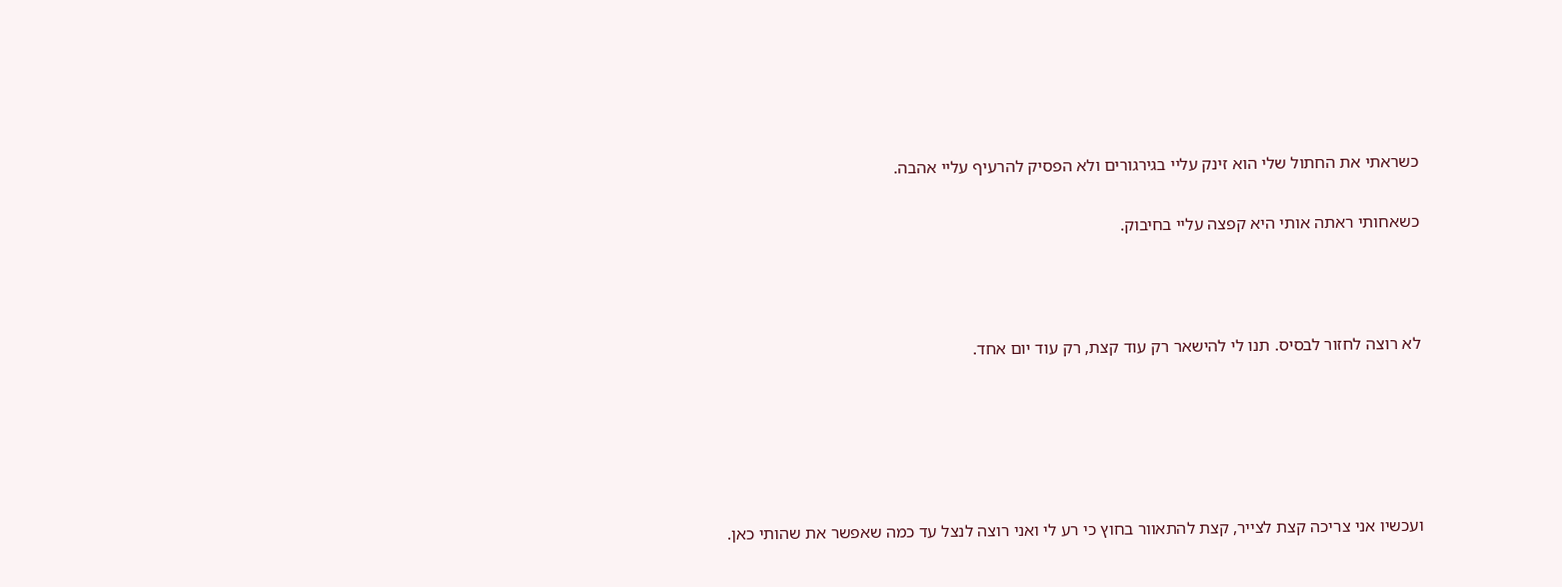כשראתי את החתול שלי הוא זינק עליי בגירגורים ולא הפסיק להרעיף עליי אהבה.

כשאחותי ראתה אותי היא קפצה עליי בחיבוק.



לא רוצה לחזור לבסיס. תנו לי להישאר רק עוד קצת, רק עוד יום אחד.





ועכשיו אני צריכה קצת לצייר, קצת להתאוור בחוץ כי רע לי ואני רוצה לנצל עד כמה שאפשר את שהותי כאן.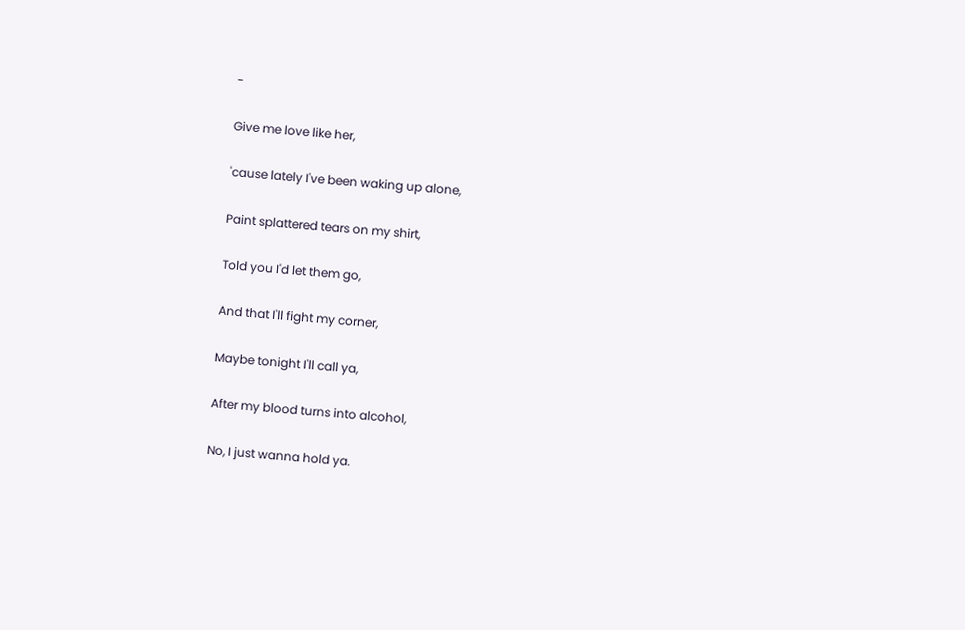-

Give me love like her,

'cause lately I've been waking up alone,

Paint splattered tears on my shirt,

Told you I'd let them go,

And that I'll fight my corner,

Maybe tonight I'll call ya,

After my blood turns into alcohol,

No, I just wanna hold ya.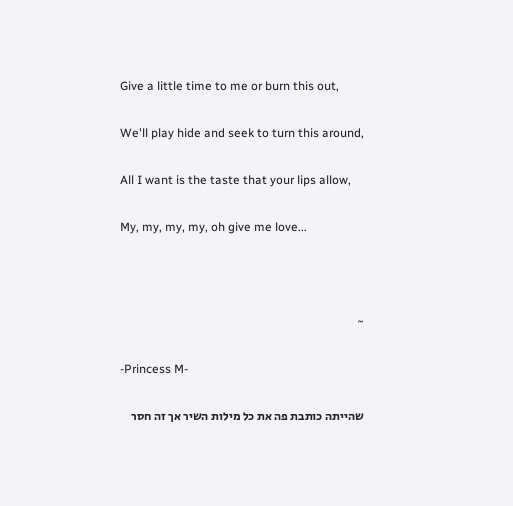Give a little time to me or burn this out,

We'll play hide and seek to turn this around,

All I want is the taste that your lips allow,

My, my, my, my, oh give me love...



~

-Princess M-

שהייתה כותבת פה את כל מילות השיר אך זה חסר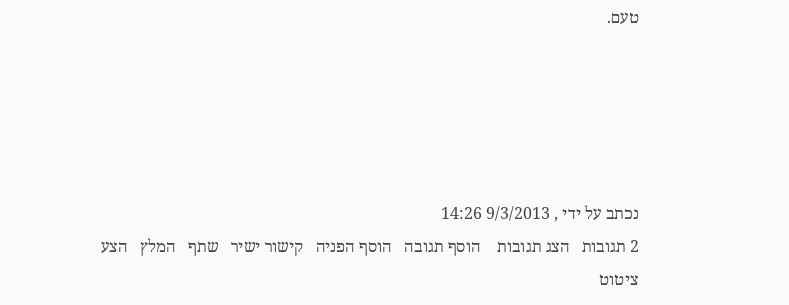טעם.





נכתב על ידי , 9/3/2013 14:26
2 תגובות   הצג תגובות    הוסף תגובה   הוסף הפניה   קישור ישיר   שתף   המלץ   הצע ציטוט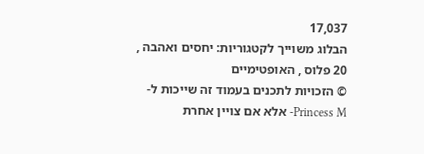17,037
הבלוג משוייך לקטגוריות: יחסים ואהבה , 20 פלוס , האופטימיים
© הזכויות לתכנים בעמוד זה שייכות ל-Princess M- אלא אם צויין אחרת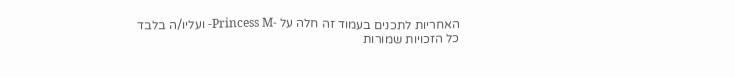האחריות לתכנים בעמוד זה חלה על -Princess M- ועליו/ה בלבד
כל הזכויות שמורות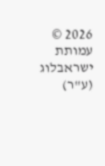2026 © עמותת ישראבלוג (ע"ר)